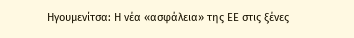Ηγουμενίτσα: Η νέα «ασφάλεια» της ΕΕ στις ξένες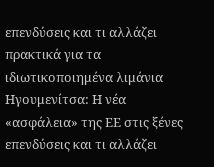επενδύσεις και τι αλλάζει πρακτικά για τα ιδιωτικοποιημένα λιμάνια
Ηγουμενίτσα: Η νέα «ασφάλεια» της ΕΕ στις ξένες επενδύσεις και τι αλλάζει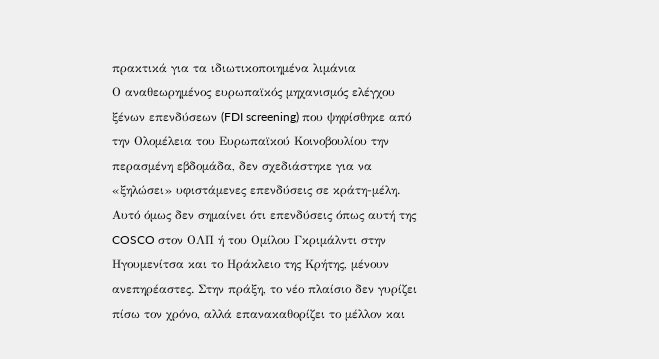πρακτικά για τα ιδιωτικοποιημένα λιμάνια
Ο αναθεωρημένος ευρωπαϊκός μηχανισμός ελέγχου ξένων επενδύσεων (FDI screening) που ψηφίσθηκε από την Ολομέλεια του Ευρωπαϊκού Κοινοβουλίου την περασμένη εβδομάδα, δεν σχεδιάστηκε για να «ξηλώσει» υφιστάμενες επενδύσεις σε κράτη-μέλη.
Αυτό όμως δεν σημαίνει ότι επενδύσεις όπως αυτή της COSCO στον ΟΛΠ ή του Ομίλου Γκριμάλντι στην Ηγουμενίτσα και το Ηράκλειο της Κρήτης, μένουν ανεπηρέαστες. Στην πράξη, το νέο πλαίσιο δεν γυρίζει πίσω τον χρόνο, αλλά επανακαθορίζει το μέλλον και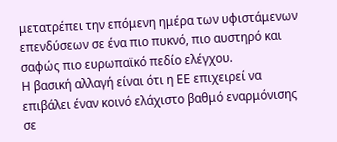μετατρέπει την επόμενη ημέρα των υφιστάμενων επενδύσεων σε ένα πιο πυκνό, πιο αυστηρό και σαφώς πιο ευρωπαϊκό πεδίο ελέγχου.
Η βασική αλλαγή είναι ότι η ΕΕ επιχειρεί να επιβάλει έναν κοινό ελάχιστο βαθμό εναρμόνισης σε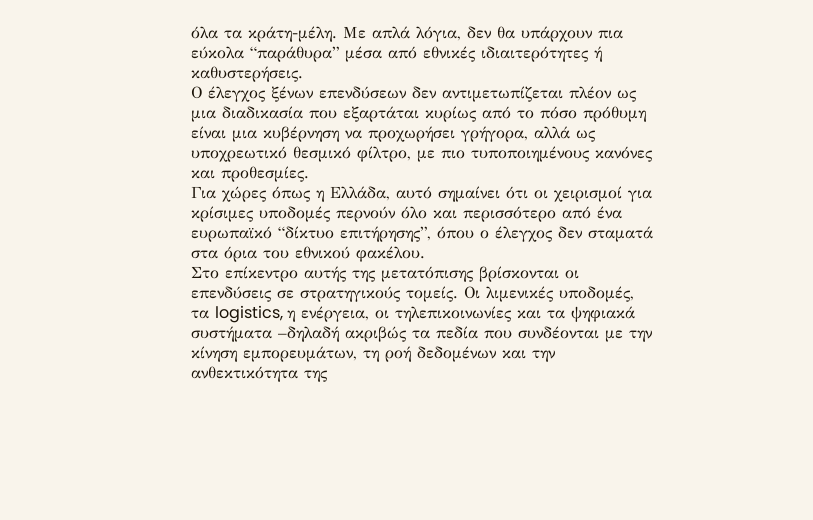όλα τα κράτη-μέλη. Με απλά λόγια, δεν θα υπάρχουν πια εύκολα “παράθυρα” μέσα από εθνικές ιδιαιτερότητες ή καθυστερήσεις.
Ο έλεγχος ξένων επενδύσεων δεν αντιμετωπίζεται πλέον ως μια διαδικασία που εξαρτάται κυρίως από το πόσο πρόθυμη είναι μια κυβέρνηση να προχωρήσει γρήγορα, αλλά ως υποχρεωτικό θεσμικό φίλτρο, με πιο τυποποιημένους κανόνες και προθεσμίες.
Για χώρες όπως η Ελλάδα, αυτό σημαίνει ότι οι χειρισμοί για κρίσιμες υποδομές περνούν όλο και περισσότερο από ένα ευρωπαϊκό “δίκτυο επιτήρησης”, όπου ο έλεγχος δεν σταματά στα όρια του εθνικού φακέλου.
Στο επίκεντρο αυτής της μετατόπισης βρίσκονται οι επενδύσεις σε στρατηγικούς τομείς. Οι λιμενικές υποδομές, τα logistics, η ενέργεια, οι τηλεπικοινωνίες και τα ψηφιακά συστήματα –δηλαδή ακριβώς τα πεδία που συνδέονται με την κίνηση εμπορευμάτων, τη ροή δεδομένων και την ανθεκτικότητα της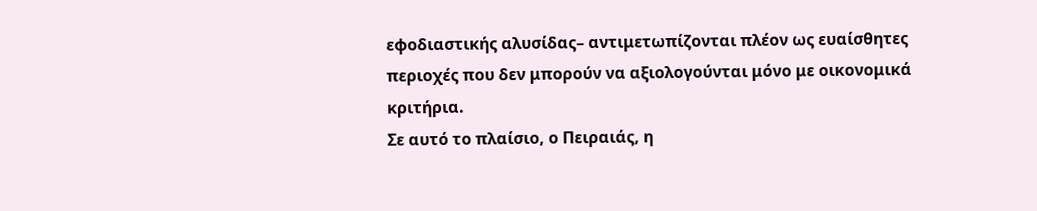εφοδιαστικής αλυσίδας– αντιμετωπίζονται πλέον ως ευαίσθητες περιοχές που δεν μπορούν να αξιολογούνται μόνο με οικονομικά κριτήρια.
Σε αυτό το πλαίσιο, ο Πειραιάς, η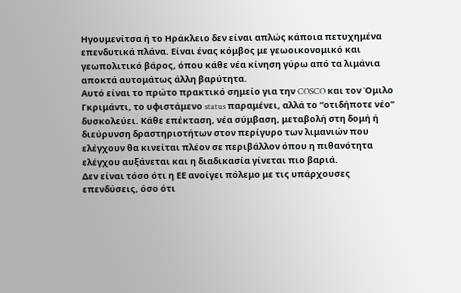Ηγουμενίτσα ή το Ηράκλειο δεν είναι απλώς κάποια πετυχημένα επενδυτικά πλάνα. Είναι ένας κόμβος με γεωοικονομικό και γεωπολιτικό βάρος, όπου κάθε νέα κίνηση γύρω από τα λιμάνια αποκτά αυτομάτως άλλη βαρύτητα.
Αυτό είναι το πρώτο πρακτικό σημείο για την COSCO και τον Όμιλο Γκριμάντι, το υφιστάμενο status παραμένει, αλλά το “οτιδήποτε νέο” δυσκολεύει. Κάθε επέκταση, νέα σύμβαση, μεταβολή στη δομή ή διεύρυνση δραστηριοτήτων στον περίγυρο των λιμανιών που ελέγχουν θα κινείται πλέον σε περιβάλλον όπου η πιθανότητα ελέγχου αυξάνεται και η διαδικασία γίνεται πιο βαριά.
Δεν είναι τόσο ότι η ΕΕ ανοίγει πόλεμο με τις υπάρχουσες επενδύσεις, όσο ότι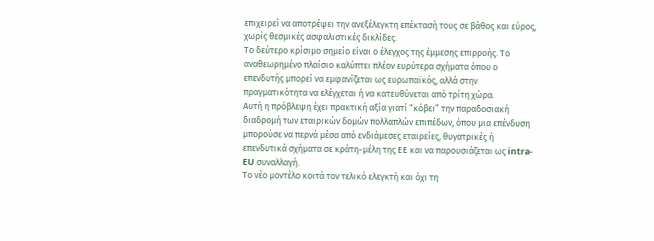επιχειρεί να αποτρέψει την ανεξέλεγκτη επέκτασή τους σε βάθος και εύρος, χωρίς θεσμικές ασφαλιστικές δικλίδες.
Το δεύτερο κρίσιμο σημείο είναι ο έλεγχος της έμμεσης επιρροής. Το αναθεωρημένο πλαίσιο καλύπτει πλέον ευρύτερα σχήματα όπου ο επενδυτής μπορεί να εμφανίζεται ως ευρωπαϊκός, αλλά στην πραγματικότητα να ελέγχεται ή να κατευθύνεται από τρίτη χώρα.
Αυτή η πρόβλεψη έχει πρακτική αξία γιατί “κόβει” την παραδοσιακή διαδρομή των εταιρικών δομών πολλαπλών επιπέδων, όπου μια επένδυση μπορούσε να περνά μέσα από ενδιάμεσες εταιρείες, θυγατρικές ή επενδυτικά σχήματα σε κράτη-μέλη της ΕΕ και να παρουσιάζεται ως intra-EU συναλλαγή.
Το νέο μοντέλο κοιτά τον τελικό ελεγκτή και όχι τη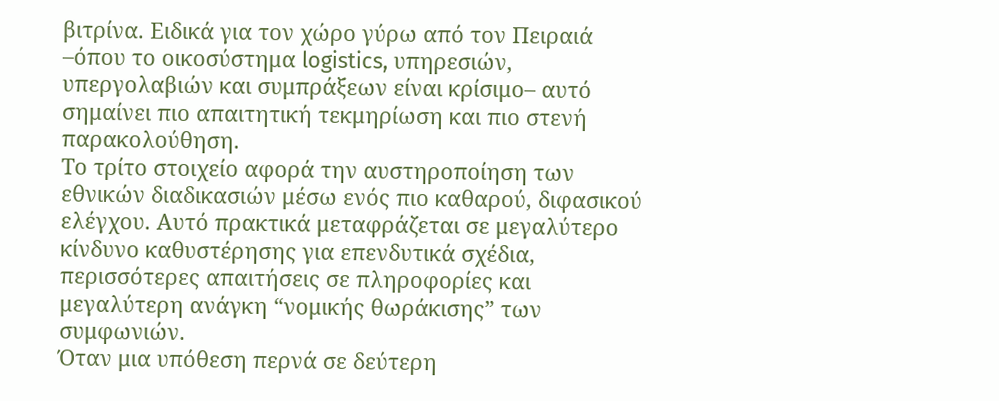βιτρίνα. Ειδικά για τον χώρο γύρω από τον Πειραιά –όπου το οικοσύστημα logistics, υπηρεσιών, υπεργολαβιών και συμπράξεων είναι κρίσιμο– αυτό σημαίνει πιο απαιτητική τεκμηρίωση και πιο στενή παρακολούθηση.
Το τρίτο στοιχείο αφορά την αυστηροποίηση των εθνικών διαδικασιών μέσω ενός πιο καθαρού, διφασικού ελέγχου. Αυτό πρακτικά μεταφράζεται σε μεγαλύτερο κίνδυνο καθυστέρησης για επενδυτικά σχέδια, περισσότερες απαιτήσεις σε πληροφορίες και μεγαλύτερη ανάγκη “νομικής θωράκισης” των συμφωνιών.
Όταν μια υπόθεση περνά σε δεύτερη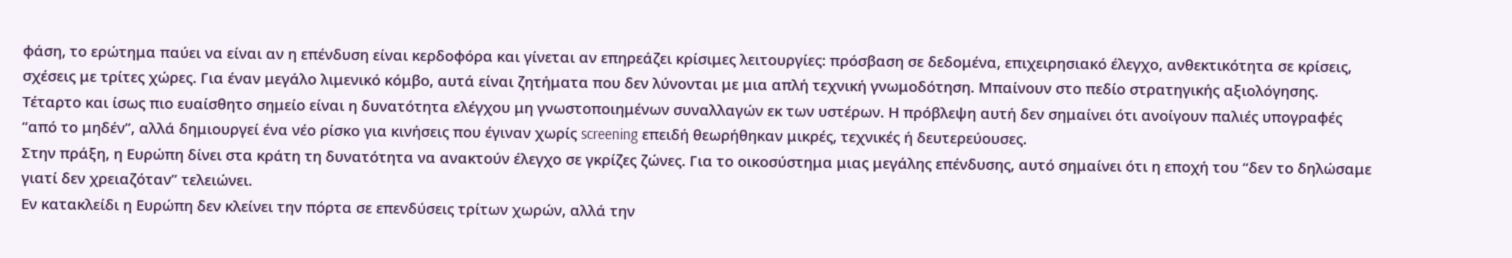φάση, το ερώτημα παύει να είναι αν η επένδυση είναι κερδοφόρα και γίνεται αν επηρεάζει κρίσιμες λειτουργίες: πρόσβαση σε δεδομένα, επιχειρησιακό έλεγχο, ανθεκτικότητα σε κρίσεις, σχέσεις με τρίτες χώρες. Για έναν μεγάλο λιμενικό κόμβο, αυτά είναι ζητήματα που δεν λύνονται με μια απλή τεχνική γνωμοδότηση. Μπαίνουν στο πεδίο στρατηγικής αξιολόγησης.
Τέταρτο και ίσως πιο ευαίσθητο σημείο είναι η δυνατότητα ελέγχου μη γνωστοποιημένων συναλλαγών εκ των υστέρων. Η πρόβλεψη αυτή δεν σημαίνει ότι ανοίγουν παλιές υπογραφές “από το μηδέν”, αλλά δημιουργεί ένα νέο ρίσκο για κινήσεις που έγιναν χωρίς screening επειδή θεωρήθηκαν μικρές, τεχνικές ή δευτερεύουσες.
Στην πράξη, η Ευρώπη δίνει στα κράτη τη δυνατότητα να ανακτούν έλεγχο σε γκρίζες ζώνες. Για το οικοσύστημα μιας μεγάλης επένδυσης, αυτό σημαίνει ότι η εποχή του “δεν το δηλώσαμε γιατί δεν χρειαζόταν” τελειώνει.
Εν κατακλείδι η Ευρώπη δεν κλείνει την πόρτα σε επενδύσεις τρίτων χωρών, αλλά την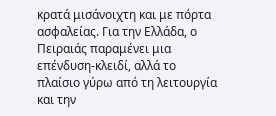κρατά μισάνοιχτη και με πόρτα ασφαλείας. Για την Ελλάδα, ο Πειραιάς παραμένει μια επένδυση-κλειδί, αλλά το πλαίσιο γύρω από τη λειτουργία και την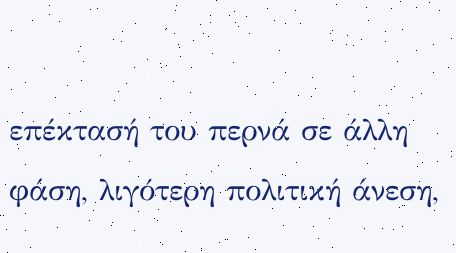επέκτασή του περνά σε άλλη φάση, λιγότερη πολιτική άνεση,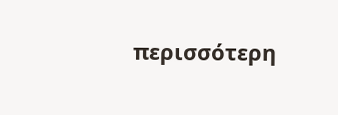περισσότερη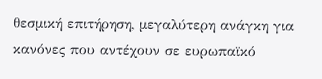θεσμική επιτήρηση, μεγαλύτερη ανάγκη για κανόνες που αντέχουν σε ευρωπαϊκό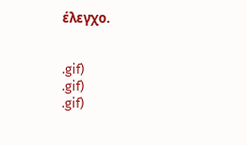έλεγχο.


.gif)
.gif)
.gif)